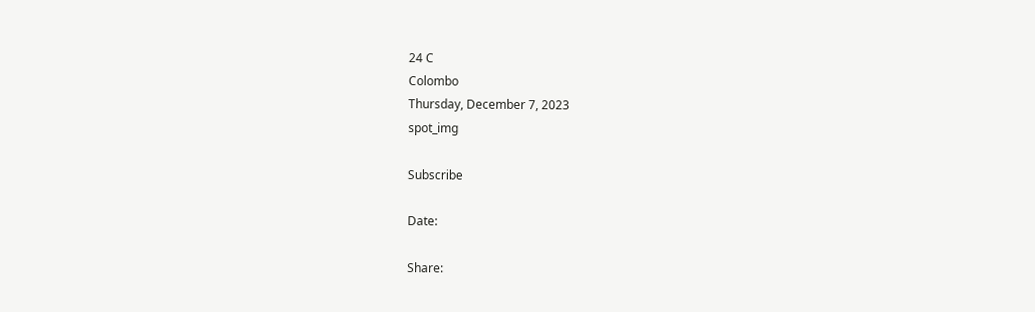24 C
Colombo
Thursday, December 7, 2023
spot_img

Subscribe

Date:

Share: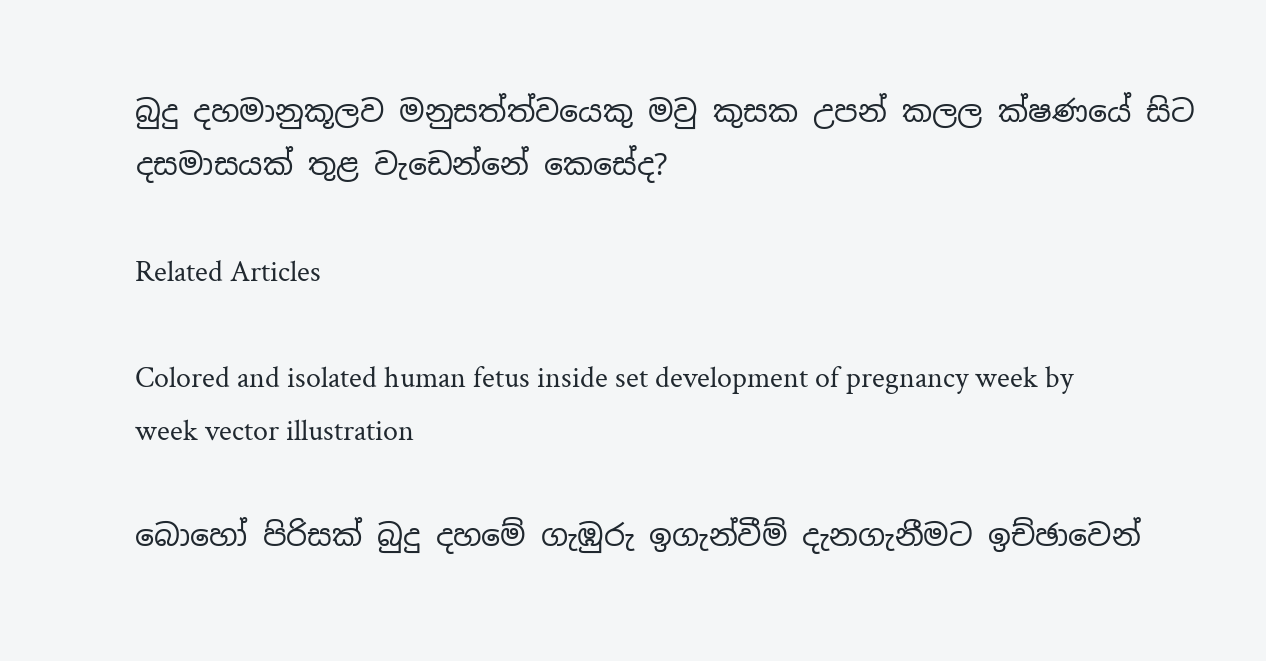බුදු දහමානුකූලව මනුසත්ත්වයෙකු මවු කුසක උපන් කලල ක්ෂණයේ සිට දසමාසයක් තුළ වැඩෙන්නේ කෙසේද?

Related Articles

Colored and isolated human fetus inside set development of pregnancy week by week vector illustration

බොහෝ පිරිසක් බුදු දහමේ ගැඹුරු ඉගැන්වීම් දැනගැනීමට ඉච්ඡාවෙන්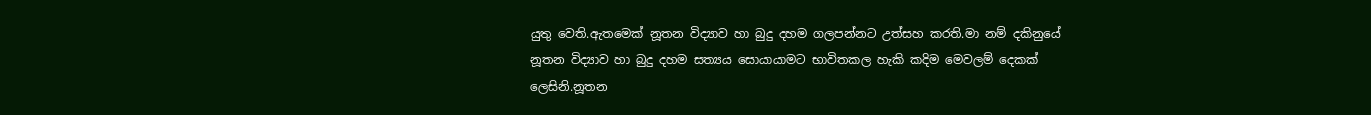යුතු වෙති.ඇතමෙක් නූතන විද්‍යාව හා බුදු දහම ගලපන්නට උත්සහ කරති.මා නම් දකිනුයේ නූතන විද්‍යාව හා බුදු දහම සත්‍යය සොයායාමට භාවිතකල හැකි කදිම මෙවලම් දෙකක් ලෙසිනි.නූතන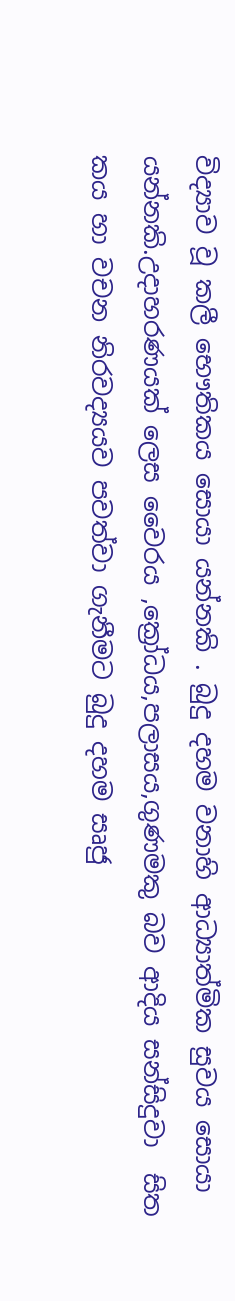විද්‍යාව වූ කලී භෞතිකය සොයා යන්නකි . බුදු දහම වනාහි ආධ්‍යාත්මික සුවය සොයා යන්නකි.උදාහරණයක් ලෙස වෛරය ,ක්‍රෝධය,පලාසය,ගුණමකු බව ආදිය සන්සිදුවා  සිත කය හා වචන නිරවද්‍යයව පවත්වා ගැනීමට බුදු දහම සෘජු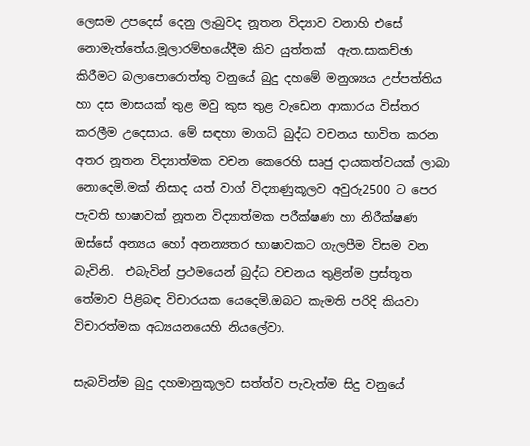ලෙසම උපදෙස් දෙනු ලැබුවද නූතන විද්‍යාව වනාහි එසේ නොමැත්තේය.මූලාරම්භයේදීම කිව යුත්තක්  ඇත.සාකච්ඡා කිරීමට බලාපොරොත්තු වනුයේ බුදු දහමේ මනුශ්‍යය උප්පත්තිය හා දස මාසයක් තුළ මවු කුස තුළ වැඩෙන ආකාරය විස්තර කරලීම උදෙසාය. මේ සඳහා මාගධි බුද්ධ වචනය භාවිත කරන අතර නූතන විද්‍යාත්මක වචන කෙරෙහි සෘජු දායකත්වයක් ලාබා නොදෙමි.මක් නිසාද යත් වාග් විද්‍යාණුකූලව අවුරු2500 ට පෙර පැවති භාෂාවක් නූතන විද්‍යාත්මක පරීක්ෂණ හා නිරීක්ෂණ ඔස්සේ අන්‍යය හෝ අනන්‍යතර භාෂාවකට ගැලපීම විසම වන බැවිනි.  එබැවින් ප්‍රථමයෙන් බුද්ධ වචනය තුළින්ම ප්‍රස්තූත තේමාව පිළිබඳ විචාරයක යෙදෙමි.ඔබට කැමති පරිදි කියවා විචාරත්මක අධ්‍යයනයෙහි නියලේවා.

සැබවින්ම බුදු දහමානුකූලව සත්ත්ව පැවැත්ම සිදු වනුයේ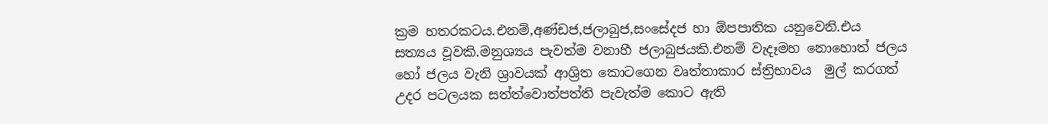ක්‍රම හතරකටය.එනම්,අණ්ඩජ,ජලාබුජ,සංසේදජ හා ඕපපාතික යනුවෙනි.එය සත්‍යය වූවකි.මනුශ්‍යය පැවත්ම වනාහී ජලාබුජයකි.එනම් වැදෑමහ නොහොත් ජලය හෝ ජලය වැනි ශ්‍රාවයක් ආශ්‍රිත කොටගෙන වෘත්තාකාර ස්ත්‍රිභාවය  මුල් කරගත් උදර පටලයක සත්ත්වොත්පත්ති පැවැත්ම කොට ඇති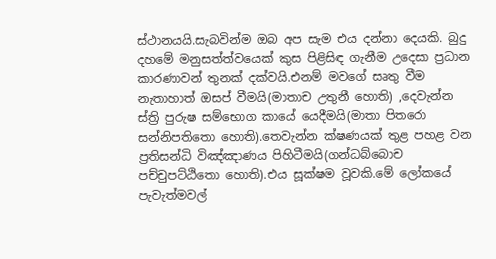ස්ථානයයි.සැබවින්ම ඔබ අප සැම එය දන්නා දෙයකි. බුදු දහමේ මනුසත්ත්වයෙක් කුස පිළිසිඳ ගැනීම උදෙසා ප්‍රධාන කාරණාවන් තුනක් දක්වයි.එනම් මවගේ සෘතු වීම නැතාහාත් ඔසප් වීමයි(මාතාච උතුනී හොති) ,දෙවැන්න ස්ත්‍රි පුරුෂ සම්භොග කායේ යෙදීමයි(මාතා පිතරො සන්නිපතිතො හොති).තෙවැන්න ක්ෂණයක් තුළ පහළ වන ප්‍රතිසන්ධි විඤ්ඤාණය පිහිටීමයි(ගන්ධබ්බොච පච්චුපට්ඨිතො හොති).එය සූක්ෂම වූවකි.මේ ලෝකයේ පැවැත්මවල්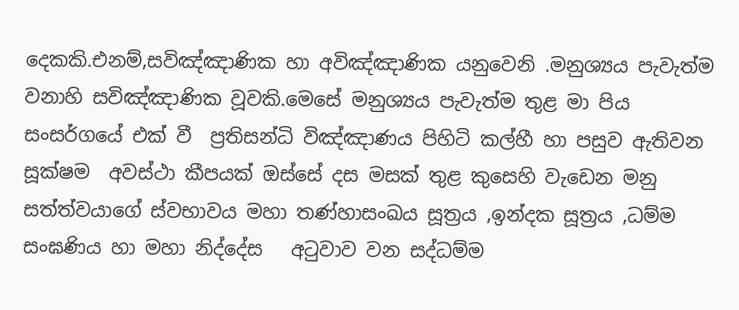දෙකකි.එනම්,සවිඤ්ඤාණික හා අවිඤ්ඤාණික යනුවෙනි .මනුශ්‍යය පැවැත්ම වනාහි සවිඤ්ඤාණික වූවකි.මෙසේ මනුශ්‍යය පැවැත්ම තුළ මා පිය සංසර්ගයේ එක් වී  ප්‍රතිසන්ධි විඤ්ඤාණය පිහිටි කල්හී හා පසුව ඇතිවන සූක්ෂම  අවස්ථා කීපයක් ඔස්සේ දස මසක් තුළ කුසෙහි වැඩෙන මනු සත්ත්වයාගේ ස්වභාවය මහා තණ්හාසංඛය සූත්‍රය ,ඉන්දක සූත්‍රය ,ධම්ම සංඝණිය හා මහා නිද්දේස   අටුවාව වන සද්ධම්ම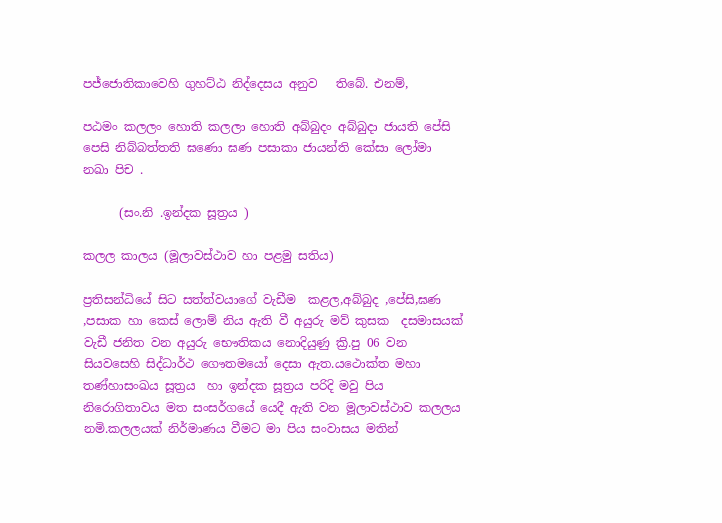පජ්ජොතිකාවෙහි ගුහට්ඨ නිද්දෙසය අනුව   තිබේ. එනම්,

පඨමං කලලං හොති කලලා හොති අබ්බුදං අබ්බුදා ජායති පේසි පෙසි නිබ්බත්තති ඝණො ඝණ පසාකා ජායන්ති කේසා ලෝමා නඛා පිච .

      (සං.නි .ඉන්දක සූත්‍රය )

කලල කාලය (මූලාවස්ථාව හා පළමු සතිය)

ප්‍රතිසන්ධියේ සිට සත්ත්වයාගේ වැඩීම  කළල,අබ්බුද ,පේසි,ඝණ ,පසාක හා කෙස් ලොම් නිය ඇති වී අයුරු මව් කුසක  දසමාසයක් වැඩී ජනිත වන අයුරු භෞතිකය නොදියුණු ක්‍රි.පු 06 වන සියවසෙහි සිද්ධාර්ථ ගෞතමයෝ දෙසා ඇත.යථොක්ත මහා තණ්හාසංඛය සූත්‍රය  හා ඉන්දක සූත්‍රය පරිදි මවු පිය නිරොගිතාවය මත සංසර්ගයේ යෙදී ඇති වන මූලාවස්ථාව කලලය නමි.කලලයක් නිර්මාණය වීමට මා පිය සංවාසය මතින්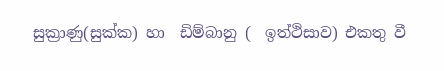සුක්‍රාණු(සුක්ක) හා  ඩිම්බානු (  ඉත්ථිසාව) එකතු වී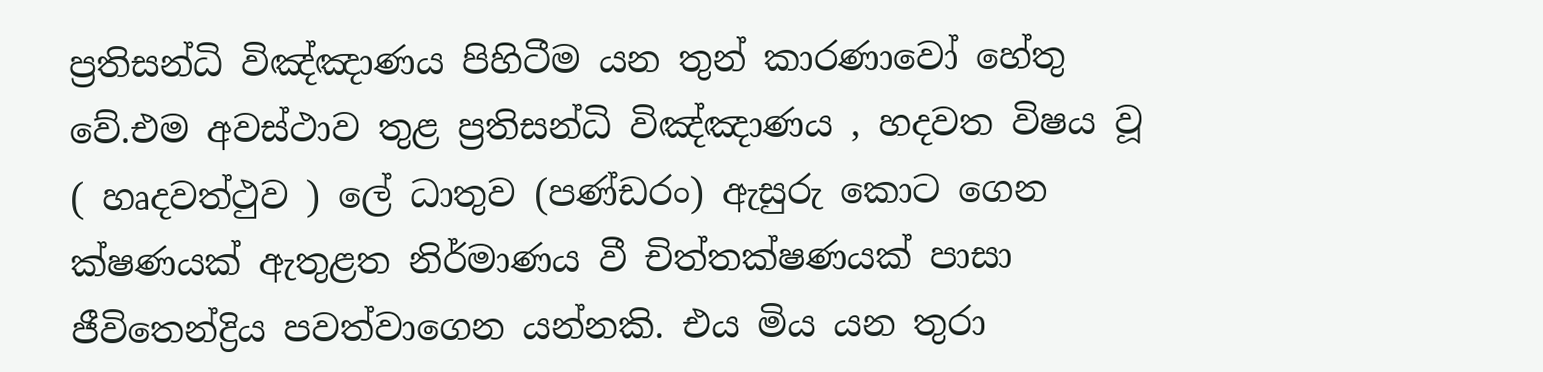ප්‍රතිසන්ධි විඤ්ඤාණය පිහිටීම යන තුන් කාරණාවෝ හේතු වේ.එම අවස්ථාව තුළ ප්‍රතිසන්ධි විඤ්ඤාණය , හදවත විෂය වූ ( හෘදවත්ථුව ) ලේ ධාතුව (පණ්ඩරං) ඇසුරු කොට ගෙන ක්ෂණයක් ඇතුළත නිර්මාණය වී චිත්තක්ෂණයක් පාසා ජීවිතෙන්ද්‍රිය පවත්වාගෙන යන්නකි. එය මිය යන තුරා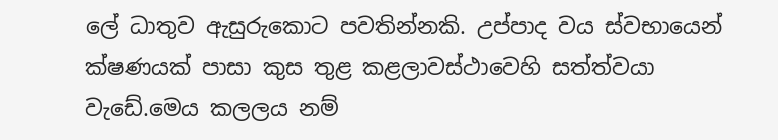ලේ ධාතුව ඇසුරුකොට පවතින්නකි. උප්පාද වය ස්වභායෙන් ක්ෂණයක් පාසා කුස තුළ කළලාවස්ථාවෙහි සත්ත්වයා  වැඩේ.මෙය කලලය නම්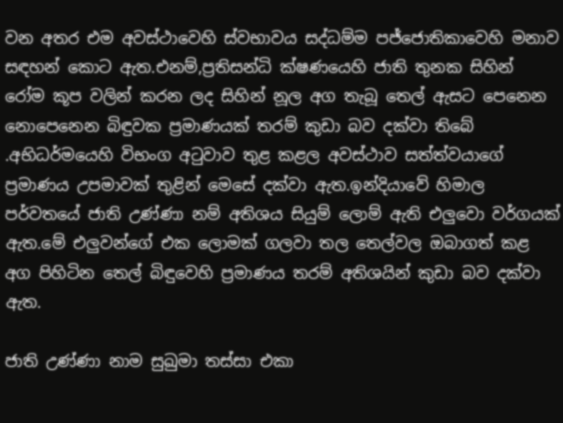වන අතර එම අවස්ථාවෙහි ස්වභාවය සද්ධම්ම පජ්ජොතිකාවෙහි මනාව සඳහන් කොට ඇත.එනම්,ප්‍රතිසන්ධි ක්ෂණයෙහි ජාති තුනක සිහින් රෝම කූප වලින් කරන ලද සිහින් නූල අග තැබූ තෙල් ඇසට පෙනෙන නොපෙනෙන බිඳුවක ප්‍රමාණයක් තරම් කුඩා බව දක්වා තිබේ .අභිධර්මයෙහි විභංග අටුවාව තුළ කළල අවස්ථාව සත්ත්වයාගේ ප්‍රමාණය උපමාවක් තුළින් මෙසේ දක්වා ඇත.ඉන්දියාවේ හිමාල පර්වතයේ ජාති උණ්ණා නම් අතිශය සියුම් ලොම් ඇති එලුවො වර්ගයක් ඇත.මේ එලුවන්ගේ එක ලොමක් ගලවා තල තෙල්වල ඔබාගත් කළ අග පිහිටින තෙල් බිඳුවෙහි ප්‍රමාණය තරම් අතිශයින් කුඩා බව දක්වා ඇත.

ජාති උණ්ණා නාම සුඛුමා තස්සා එකා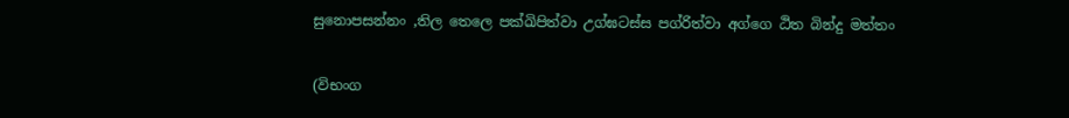සුනොපසන්නං ,තිල තෙලෙ පක්ඛිපිත්වා උග්ඝටස්ස පග්රිත්වා අග්ගෙ ඨිත බින්දු මත්තං

(විභංග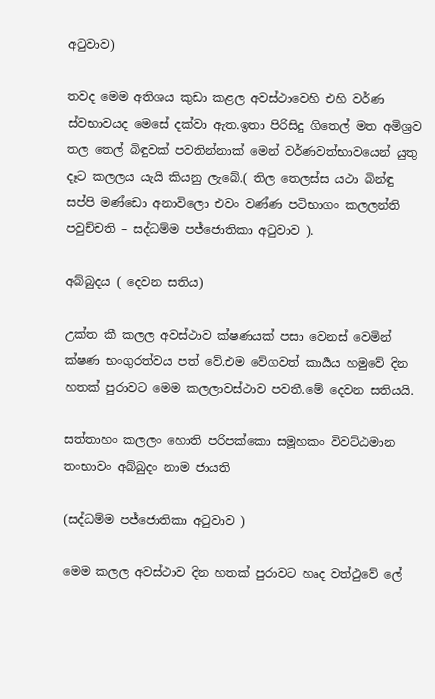අටුවාව)

තවද මෙම අතිශය කුඩා කළල අවස්ථාවෙහි එහි වර්ණ ස්වභාවයද මෙසේ දක්වා ඇත.ඉතා පිරිසිදු ගිතෙල් මත අමිශ්‍රව තල තෙල් බිඳුවක් පවතින්නාක් මෙන් වර්ණවත්භාවයෙන් යුතු දෑට කලලය යැයි කියනු ලැබේ.( තිල තෙලස්ස යථා බින්ඳු සප්පි මණ්ඩො අනාවිලො එවං වණ්ණ පටිභාගං කලලන්ති පවුච්චති – සද්ධම්ම පජ්ජොතිකා අටුවාව ).

අබ්බුදය ( දෙවන සතිය)

උක්ත කී කලල අවස්ථාව ක්ෂණයක් පසා වෙනස් වෙමින් ක්ෂණ භංගුරත්වය පත් වේ.එම වේගවත් කාර්‍යය හමුවේ දින හතක් පුරාවට මෙම කලලාවස්ථාව පවතී.මේ දෙවන සතියයි.

සත්තාහං කලලං හොති පරිපක්කො සමූහකං විවට්ඨමාන  තංභාවං අබ්බුදං නාම ජායති

(සද්ධම්ම පජ්ජොතිකා අටුවාව )

මෙම කලල අවස්ථාව දින හතක් පුරාවට හෘද වත්ථුවේ ලේ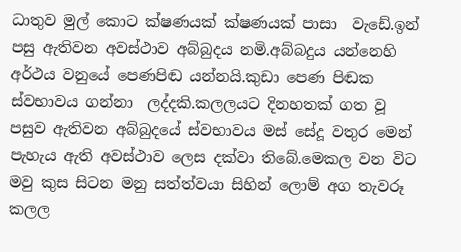ධාතුව මුල් කොට ක්ෂණයක් ක්ෂණයක් පාසා  වැඩේ.ඉන් පසු ඇතිවන අවස්ථාව අබ්බුදය නමි.අබ්බදුය යන්නෙහි අර්ථය වනුයේ පෙණපිඬ යන්නයි.කුඩා පෙණ පිඬක ස්වභාවය ගන්නා  ලද්දකි.කලලයට දිනහතක් ගත වූ පසුව ඇතිවන අබ්බුදයේ ස්වභාවය මස් සේදූ වතුර මෙන් පැහැය ඇති අවස්ථාව ලෙස දක්වා තිබේ.මෙකල වන විට මවු කුස සිටන මනු සත්ත්වයා සිහින් ලොම් අග තැවරූ කලල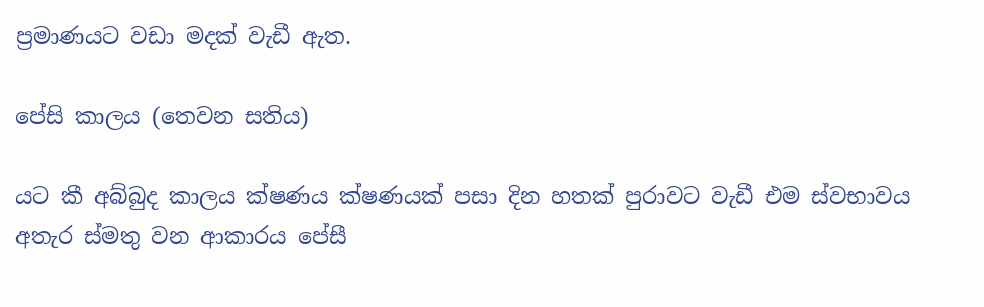ප්‍රමාණයට වඩා මදක් වැඩී ඇත.

පේසි කාලය (තෙවන සතිය)

යට කී අබ්බුද කාලය ක්ෂණය ක්ෂණයක් පසා දින හතක් පුරාවට වැඩී එම ස්වභාවය අතැර ස්මතු වන ආකාරය පේසී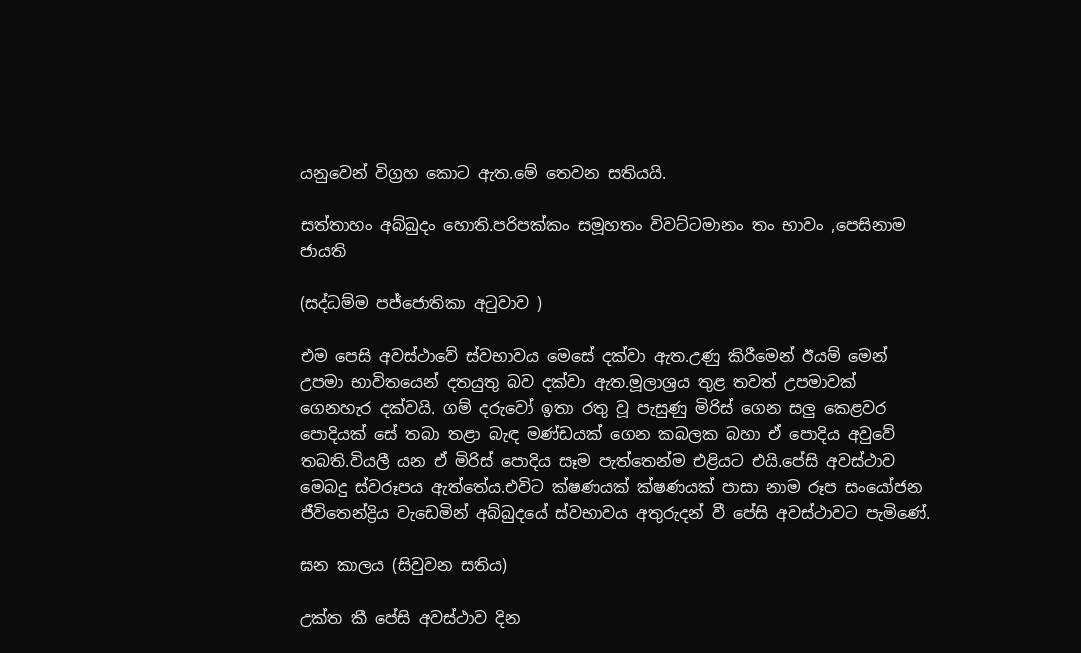යනුවෙන් විග්‍රහ කොට ඇත.මේ තෙවන සතියයි.

සත්තාහං අබ්බුදං හොති.පරිපක්කං සමූහතං විවට්ටමානං තං භාවං ,පෙසිනාම ජායති

(සද්ධම්ම පජ්ජොතිකා අටුවාව )

එම පෙසි අවස්ථාවේ ස්වභාවය මෙසේ දක්වා ඇත.උණු කිරීමෙන් ඊයම් මෙන් උපමා භාවිතයෙන් දතයුතු බව දක්වා ඇත.මූලාශ්‍රය තුළ තවත් උපමාවක් ගෙනහැර දක්වයි. ගම් දරුවෝ ඉතා රතු වූ පැසුණු මිරිස් ගෙන සලු කෙළවර පොදියක් සේ තබා තළා බැඳ මණ්ඩයක් ගෙන කබලක බහා ඒ පොදිය අවුවේ තබති.වියලී යන ඒ මිරිස් පොදිය සෑම පැත්තෙන්ම එළියට එයි.පේසි අවස්ථාව මෙබදු ස්වරූපය ඇත්තේය.එවිට ක්ෂණයක් ක්ෂණයක් පාසා නාම රූප සංයෝජන ජීවිතෙන්ද්‍රිය වැඩෙමින් අබ්බුදයේ ස්වභාවය අතුරුදන් වී පේසි අවස්ථාවට පැමිණේ.

ඝන කාලය (සිවුවන සතිය)

උක්ත කී පේසි අවස්ථාව දින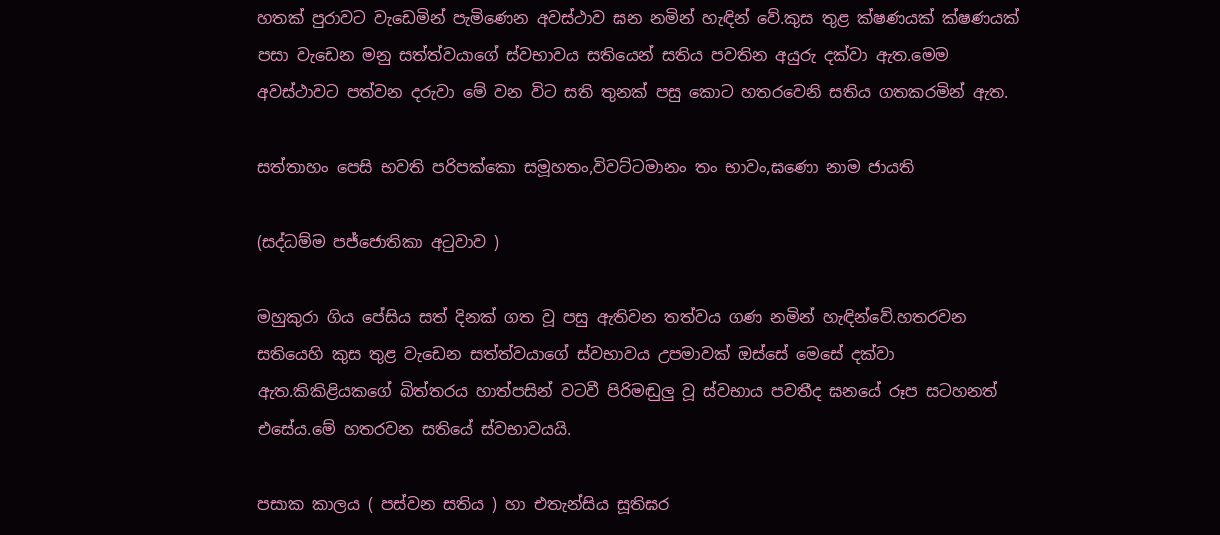හතක් පුරාවට වැඩෙමින් පැමිණෙන අවස්ථාව ඝන නමින් හැඳින් වේ.කුස තුළ ක්ෂණයක් ක්ෂණයක් පසා වැඩෙන මනු සත්ත්වයාගේ ස්වභාවය සතියෙන් සතිය පවතින අයුරු දක්වා ඇත.මෙම අවස්ථාවට පත්වන දරුවා මේ වන විට සති තුනක් පසු කොට හතරවෙනි සතිය ගතකරමින් ඇත.

සත්තාහං පෙසි භවති පරිපක්කො සමූහතං,විවට්ටමානං තං භාවං,ඝණො නාම ජායති

(සද්ධම්ම පජ්ජොතිකා අටුවාව )

මහුකුරා ගිය පේසිය සත් දිනක් ගත වූ පසු ඇතිවන තත්වය ගණ නමින් හැඳින්වේ.හතරවන සතියෙහි කුස තුළ වැඩෙන සත්ත්වයාගේ ස්වභාවය උපමාවක් ඔස්සේ මෙසේ දක්වා ඇත.කිකිළියකගේ බිත්තරය හාත්පසින් වටවී පිරිමඬුලු වූ ස්වභාය පවතීද ඝනයේ රූප සටහනත් එසේය.මේ හතරවන සතියේ ස්වභාවයයි.

පසාක කාලය ( පස්වන සතිය ) හා එතැන්සිය සූතිඝර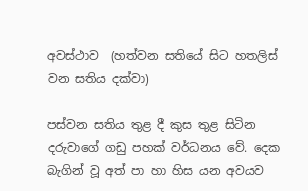අවස්ථාව  (හත්වන සතියේ සිට හතලිස් වන සතිය දක්වා)

පස්වන සතිය තුළ දී කුස තුළ සිටින දරුවාගේ ගඩු පහක් වර්ධනය වේ. දෙක බැගින් වූ අත් පා හා හිස යන අවයව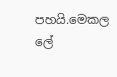පහයි.මෙකල ලේ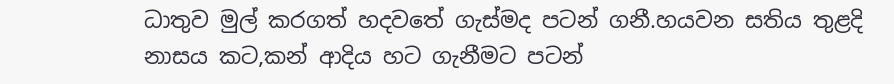ධාතුව මුල් කරගත් හදවතේ ගැස්මද පටන් ගනී.හයවන සතිය තුළදි නාසය කට,කන් ආදිය හට ගැනීමට පටන්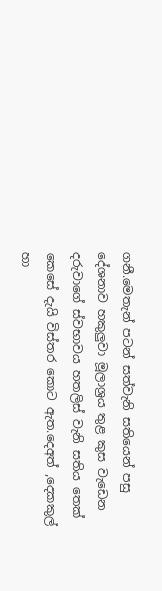ගනී.මෙතැන් පටන් සත්වැනි සතියෙන් පසු දේශනාව හකුලුවා මූලාශ්‍රය තුළ කුස වැඩෙන දරුවාගේ ස්වභාවය හතලිස් වැනි සතිය තෙක් කෙසේ දැයි විස්තර කොට ඇත.දෙඅත් ,දෙකකුල් හා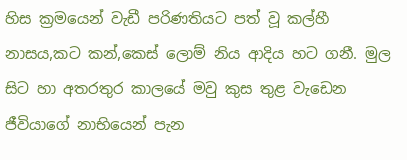හිස ක්‍රමයෙන් වැඩී පරිණතියට පත් වූ කල්හී නාසය,කට කන්,කෙස් ලොම් නිය ආදිය හට ගනී. මුල සිට හා අතරතුර කාලයේ මවු කුස තුළ වැඩෙන  ජීවියාගේ නාභියෙන් පැන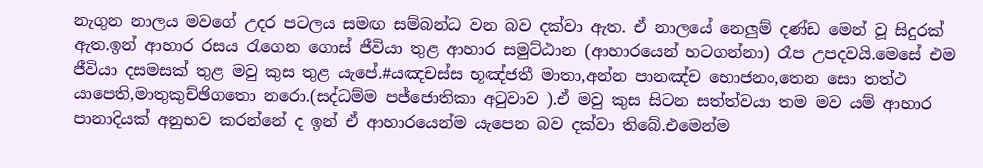නැගුන නාලය මවගේ උදර පටලය සමඟ සම්බන්ධ වන බව දක්වා ඇත. ඒ නාලයේ නෙලුම් දණ්ඩ මෙන් වූ සිදුරක් ඇත.ඉන් ආහාර රසය රැගෙන ගොස් ජීවියා තුළ ආහාර සමුට්ඨාන (ආහාරයෙන් හටගන්නා) රෑප උපදවයි.මෙසේ එම ජීවියා දසමසක් තුළ මවු කුස තුළ යැපේ.#යඤචස්ස භූඤ්ජතී මාතා,අන්න පානඤ්ච භොජනං,තෙන සො තත්ථ යාපෙති,මාතුකුච්ඡිගතො නරො.(සද්ධම්ම පජ්ජොතිකා අටුවාව ).ඒ මවු කුස සිටන සත්ත්වයා තම මව යම් ආහාර පානාදියක් අනුභව කරන්නේ ද ඉන් ඒ ආහාරයෙන්ම යැපෙන බව දක්වා තිබේ.එමෙන්ම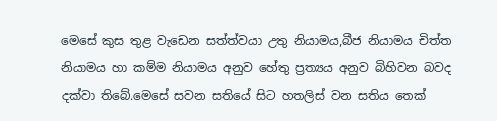මෙසේ කුස තුළ වැඩෙන සත්ත්වයා උතු නියාමය,බීජ නියාමය චිත්ත නියාමය හා කම්ම නියාමය අනුව හේතු ප්‍රත්‍යය අනුව බිහිවන බවද දක්වා තිබේ.මෙසේ සවන සතියේ සිට හතලිස් වන සතිය තෙක්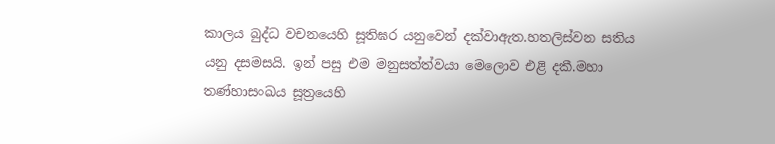කාලය බුද්ධ වචනයෙහි සූතිඝර යනුවෙන් දක්වාඇත.හතලිස්වන සතිය යනු දසමසයි. ඉන් පසු එම මනුසත්ත්වයා මෙලොව එළි දකී.මහා තණ්හාසංඛය සූත්‍රයෙහි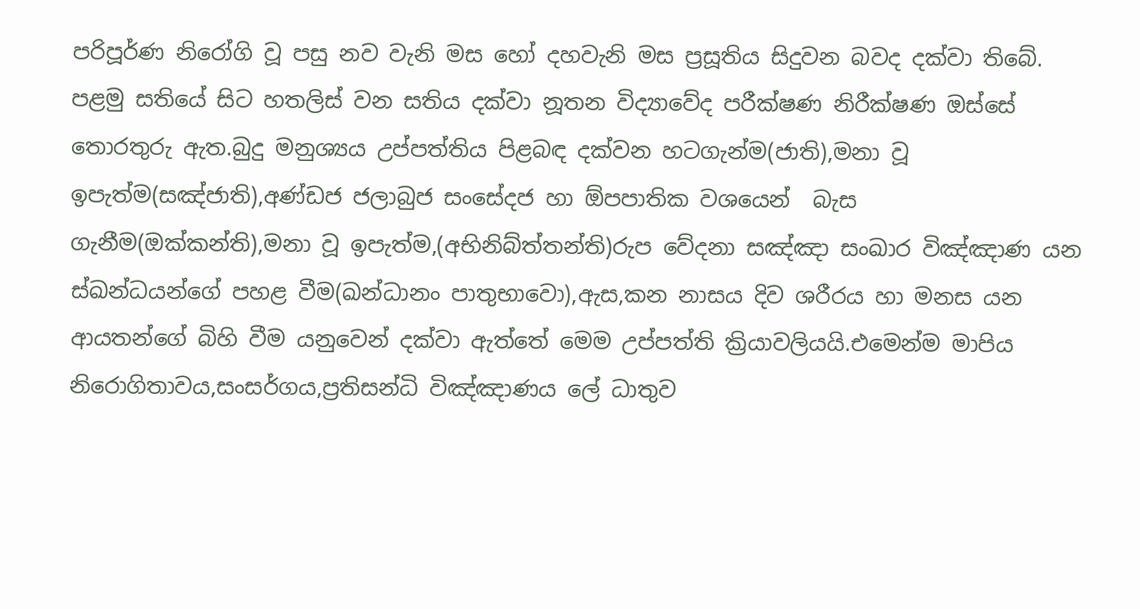පරිපූර්ණ නිරෝගි වූ පසු නව වැනි මස හෝ දහවැනි මස ප්‍රසූතිය සිදුවන බවද දක්වා තිබේ. පළමු සතියේ සිට හතලිස් වන සතිය දක්වා නූතන විද්‍යාවේද පරීක්ෂණ නිරීක්ෂණ ඔස්සේ තොරතුරු ඇත.බුදු මනුශ්‍යය උප්පත්තිය පිළබඳ දක්වන හටගැන්ම(ජාති),මනා වූ ඉපැත්ම(සඤ්ජාති),අණ්ඩජ ජලාබුජ සංසේදජ හා ඕපපාතික වශයෙන්  බැස ගැනීම(ඔක්කන්ති),මනා වූ ඉපැත්ම,(අභිනිබ්ත්තන්ති)රුප වේදනා සඤ්ඤා සංඛාර විඤ්ඤාණ යන ස්ඛන්ධයන්ගේ පහළ වීම(ඛන්ධානං පාතුභාවො),ඇස,කන නාසය දිව ශරීරය හා මනස යන ආයතන්ගේ බිහි වීම යනුවෙන් දක්වා ඇත්තේ මෙම උප්පත්ති ක්‍රියාවලියයි.එමෙන්ම මාපිය නිරොගිතාවය,සංසර්ගය,ප්‍රතිසන්ධි විඤ්ඤාණය ලේ ධාතුව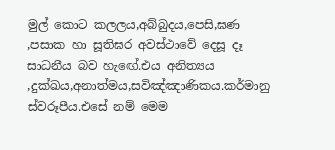මුල් කොට කලලය,අබ්බුදය,පෙසි,ඝණ ,පසාක හා සූතිඝර අවස්ථාවේ දෙසූ දෑ සාධනීය බව හැඟේ.එය අනිත්‍යය ,දුක්ඛය,අනාත්මය,සවිඤ්ඤාණිකය.කර්මානු ස්වරූපීය.එසේ නම් මෙම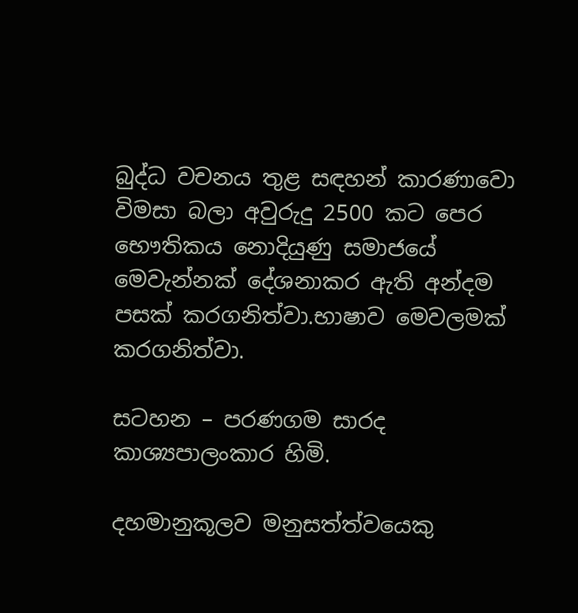බුද්ධ වචනය තුළ සඳහන් කාරණාවො විමසා බලා අවුරුදු 2500 කට පෙර භෞතිකය නොදියුණු සමාජයේ මෙවැන්නක් දේශනාකර ඇති අන්දම පසක් කරගනිත්වා.භාෂාව මෙවලමක් කරගනිත්වා.

සටහන – පරණගම සාරද කාශ්‍යපාලංකාර හිමි.

දහමානුකූලව මනුසත්ත්වයෙකු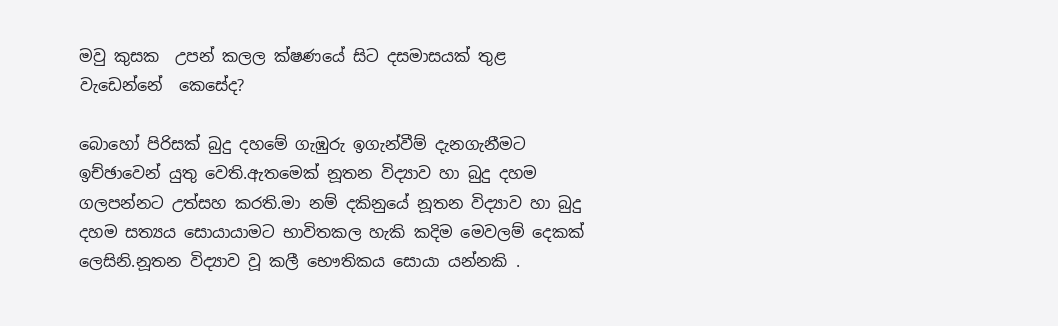මවු කුසක  උපන් කලල ක්ෂණයේ සිට දසමාසයක් තුළ  වැඩෙන්නේ  කෙසේද?

බොහෝ පිරිසක් බුදු දහමේ ගැඹුරු ඉගැන්වීම් දැනගැනීමට ඉච්ඡාවෙන් යුතු වෙති.ඇතමෙක් නූතන විද්‍යාව හා බුදු දහම ගලපන්නට උත්සහ කරති.මා නම් දකිනුයේ නූතන විද්‍යාව හා බුදු දහම සත්‍යය සොයායාමට භාවිතකල හැකි කදිම මෙවලම් දෙකක් ලෙසිනි.නූතන විද්‍යාව වූ කලී භෞතිකය සොයා යන්නකි .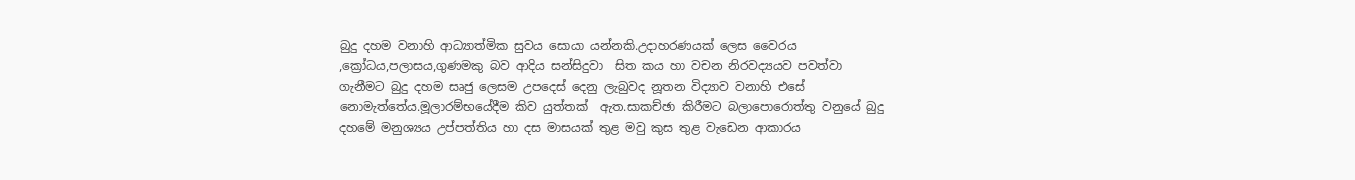බුදු දහම වනාහි ආධ්‍යාත්මික සුවය සොයා යන්නකි.උදාහරණයක් ලෙස වෛරය ,ක්‍රෝධය,පලාසය,ගුණමකු බව ආදිය සන්සිදුවා  සිත කය හා වචන නිරවද්‍යයව පවත්වා ගැනීමට බුදු දහම සෘජු ලෙසම උපදෙස් දෙනු ලැබුවද නූතන විද්‍යාව වනාහි එසේ නොමැත්තේය.මූලාරම්භයේදීම කිව යුත්තක්  ඇත.සාකච්ඡා කිරීමට බලාපොරොත්තු වනුයේ බුදු දහමේ මනුශ්‍යය උප්පත්තිය හා දස මාසයක් තුළ මවු කුස තුළ වැඩෙන ආකාරය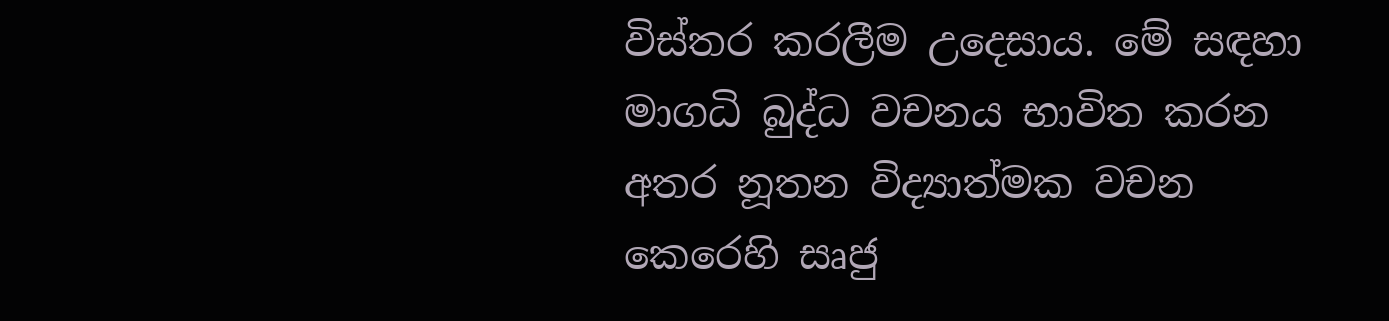විස්තර කරලීම උදෙසාය. මේ සඳහා මාගධි බුද්ධ වචනය භාවිත කරන අතර නූතන විද්‍යාත්මක වචන කෙරෙහි සෘජු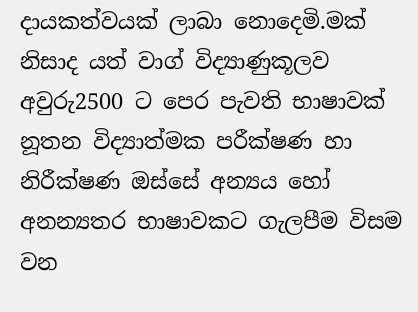දායකත්වයක් ලාබා නොදෙමි.මක් නිසාද යත් වාග් විද්‍යාණුකූලව අවුරු2500 ට පෙර පැවති භාෂාවක් නූතන විද්‍යාත්මක පරීක්ෂණ හා නිරීක්ෂණ ඔස්සේ අන්‍යය හෝ අනන්‍යතර භාෂාවකට ගැලපීම විසම වන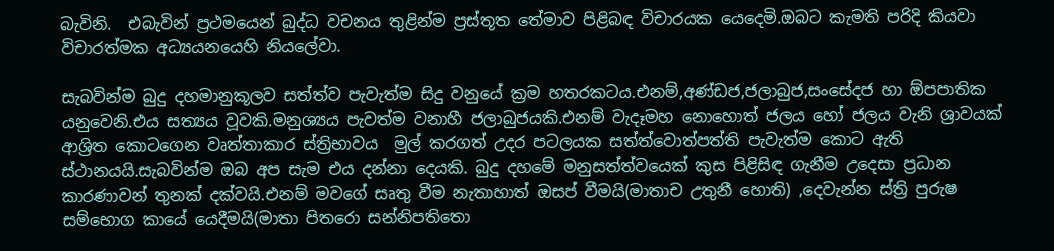බැවිනි.  එබැවින් ප්‍රථමයෙන් බුද්ධ වචනය තුළින්ම ප්‍රස්තූත තේමාව පිළිබඳ විචාරයක යෙදෙමි.ඔබට කැමති පරිදි කියවා විචාරත්මක අධ්‍යයනයෙහි නියලේවා.

සැබවින්ම බුදු දහමානුකූලව සත්ත්ව පැවැත්ම සිදු වනුයේ ක්‍රම හතරකටය.එනම්,අණ්ඩජ,ජලාබුජ,සංසේදජ හා ඕපපාතික යනුවෙනි.එය සත්‍යය වූවකි.මනුශ්‍යය පැවත්ම වනාහී ජලාබුජයකි.එනම් වැදෑමහ නොහොත් ජලය හෝ ජලය වැනි ශ්‍රාවයක් ආශ්‍රිත කොටගෙන වෘත්තාකාර ස්ත්‍රිභාවය  මුල් කරගත් උදර පටලයක සත්ත්වොත්පත්ති පැවැත්ම කොට ඇති ස්ථානයයි.සැබවින්ම ඔබ අප සැම එය දන්නා දෙයකි. බුදු දහමේ මනුසත්ත්වයෙක් කුස පිළිසිඳ ගැනීම උදෙසා ප්‍රධාන කාරණාවන් තුනක් දක්වයි.එනම් මවගේ සෘතු වීම නැතාහාත් ඔසප් වීමයි(මාතාච උතුනී හොති) ,දෙවැන්න ස්ත්‍රි පුරුෂ සම්භොග කායේ යෙදීමයි(මාතා පිතරො සන්නිපතිතො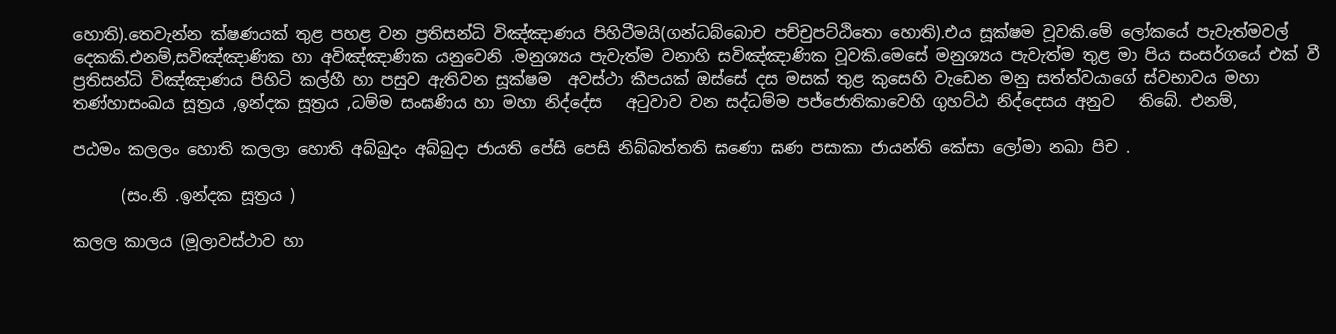හොති).තෙවැන්න ක්ෂණයක් තුළ පහළ වන ප්‍රතිසන්ධි විඤ්ඤාණය පිහිටීමයි(ගන්ධබ්බොච පච්චුපට්ඨිතො හොති).එය සූක්ෂම වූවකි.මේ ලෝකයේ පැවැත්මවල්  දෙකකි.එනම්,සවිඤ්ඤාණික හා අවිඤ්ඤාණික යනුවෙනි .මනුශ්‍යය පැවැත්ම වනාහි සවිඤ්ඤාණික වූවකි.මෙසේ මනුශ්‍යය පැවැත්ම තුළ මා පිය සංසර්ගයේ එක් වී  ප්‍රතිසන්ධි විඤ්ඤාණය පිහිටි කල්හී හා පසුව ඇතිවන සූක්ෂම  අවස්ථා කීපයක් ඔස්සේ දස මසක් තුළ කුසෙහි වැඩෙන මනු සත්ත්වයාගේ ස්වභාවය මහා තණ්හාසංඛය සූත්‍රය ,ඉන්දක සූත්‍රය ,ධම්ම සංඝණිය හා මහා නිද්දේස   අටුවාව වන සද්ධම්ම පජ්ජොතිකාවෙහි ගුහට්ඨ නිද්දෙසය අනුව   තිබේ. එනම්,

පඨමං කලලං හොති කලලා හොති අබ්බුදං අබ්බුදා ජායති පේසි පෙසි නිබ්බත්තති ඝණො ඝණ පසාකා ජායන්ති කේසා ලෝමා නඛා පිච .

      (සං.නි .ඉන්දක සූත්‍රය )

කලල කාලය (මූලාවස්ථාව හා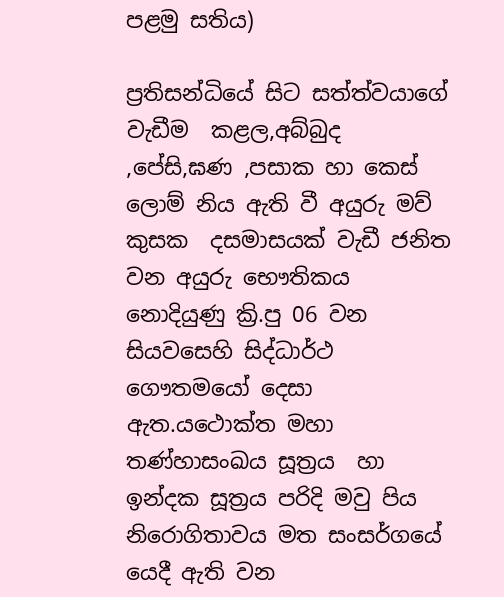පළමු සතිය)

ප්‍රතිසන්ධියේ සිට සත්ත්වයාගේ වැඩීම  කළල,අබ්බුද ,පේසි,ඝණ ,පසාක හා කෙස් ලොම් නිය ඇති වී අයුරු මව් කුසක  දසමාසයක් වැඩී ජනිත වන අයුරු භෞතිකය නොදියුණු ක්‍රි.පු 06 වන සියවසෙහි සිද්ධාර්ථ ගෞතමයෝ දෙසා ඇත.යථොක්ත මහා තණ්හාසංඛය සූත්‍රය  හා ඉන්දක සූත්‍රය පරිදි මවු පිය නිරොගිතාවය මත සංසර්ගයේ යෙදී ඇති වන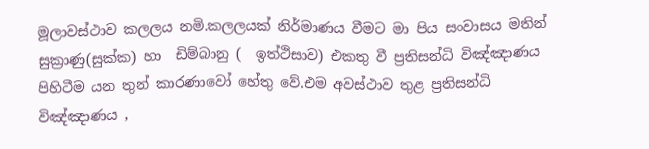මූලාවස්ථාව කලලය නමි.කලලයක් නිර්මාණය වීමට මා පිය සංවාසය මතින් සුක්‍රාණු(සුක්ක) හා  ඩිම්බානු (  ඉත්ථිසාව) එකතු වී ප්‍රතිසන්ධි විඤ්ඤාණය පිහිටීම යන තුන් කාරණාවෝ හේතු වේ.එම අවස්ථාව තුළ ප්‍රතිසන්ධි විඤ්ඤාණය ,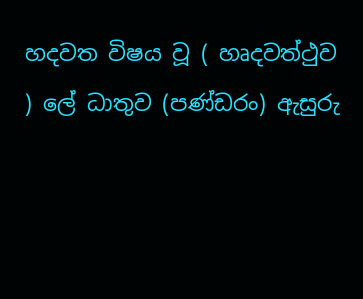හදවත විෂය වූ ( හෘදවත්ථුව ) ලේ ධාතුව (පණ්ඩරං) ඇසුරු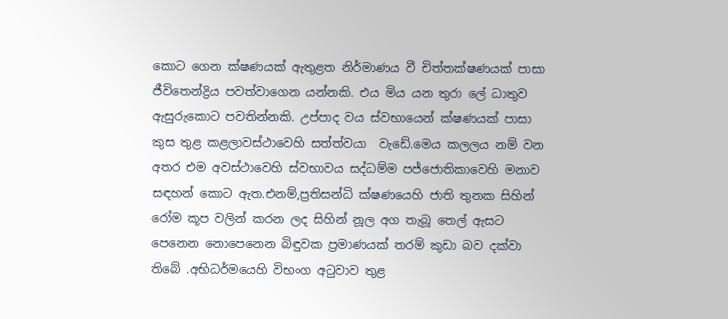කොට ගෙන ක්ෂණයක් ඇතුළත නිර්මාණය වී චිත්තක්ෂණයක් පාසා ජීවිතෙන්ද්‍රිය පවත්වාගෙන යන්නකි. එය මිය යන තුරා ලේ ධාතුව ඇසුරුකොට පවතින්නකි. උප්පාද වය ස්වභායෙන් ක්ෂණයක් පාසා කුස තුළ කළලාවස්ථාවෙහි සත්ත්වයා  වැඩේ.මෙය කලලය නම් වන අතර එම අවස්ථාවෙහි ස්වභාවය සද්ධම්ම පජ්ජොතිකාවෙහි මනාව සඳහන් කොට ඇත.එනම්,ප්‍රතිසන්ධි ක්ෂණයෙහි ජාති තුනක සිහින් රෝම කූප වලින් කරන ලද සිහින් නූල අග තැබූ තෙල් ඇසට පෙනෙන නොපෙනෙන බිඳුවක ප්‍රමාණයක් තරම් කුඩා බව දක්වා තිබේ .අභිධර්මයෙහි විභංග අටුවාව තුළ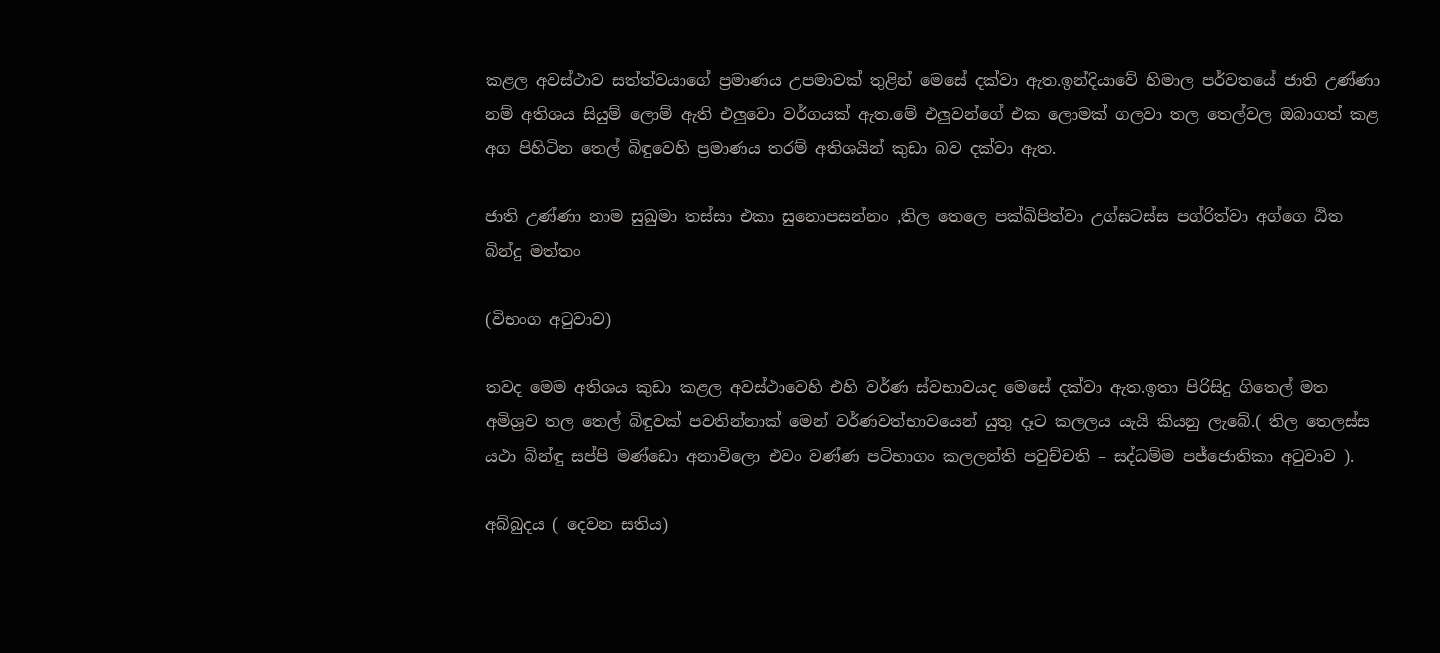කළල අවස්ථාව සත්ත්වයාගේ ප්‍රමාණය උපමාවක් තුළින් මෙසේ දක්වා ඇත.ඉන්දියාවේ හිමාල පර්වතයේ ජාති උණ්ණා නම් අතිශය සියුම් ලොම් ඇති එලුවො වර්ගයක් ඇත.මේ එලුවන්ගේ එක ලොමක් ගලවා තල තෙල්වල ඔබාගත් කළ අග පිහිටින තෙල් බිඳුවෙහි ප්‍රමාණය තරම් අතිශයින් කුඩා බව දක්වා ඇත.

ජාති උණ්ණා නාම සුඛුමා තස්සා එකා සුනොපසන්නං ,තිල තෙලෙ පක්ඛිපිත්වා උග්ඝටස්ස පග්රිත්වා අග්ගෙ ඨිත බින්දු මත්තං

(විභංග අටුවාව)

තවද මෙම අතිශය කුඩා කළල අවස්ථාවෙහි එහි වර්ණ ස්වභාවයද මෙසේ දක්වා ඇත.ඉතා පිරිසිදු ගිතෙල් මත අමිශ්‍රව තල තෙල් බිඳුවක් පවතින්නාක් මෙන් වර්ණවත්භාවයෙන් යුතු දෑට කලලය යැයි කියනු ලැබේ.( තිල තෙලස්ස යථා බින්ඳු සප්පි මණ්ඩො අනාවිලො එවං වණ්ණ පටිභාගං කලලන්ති පවුච්චති – සද්ධම්ම පජ්ජොතිකා අටුවාව ).

අබ්බුදය ( දෙවන සතිය)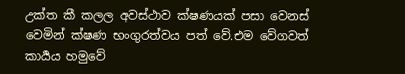උක්ත කී කලල අවස්ථාව ක්ෂණයක් පසා වෙනස් වෙමින් ක්ෂණ භංගුරත්වය පත් වේ.එම වේගවත් කාර්‍යය හමුවේ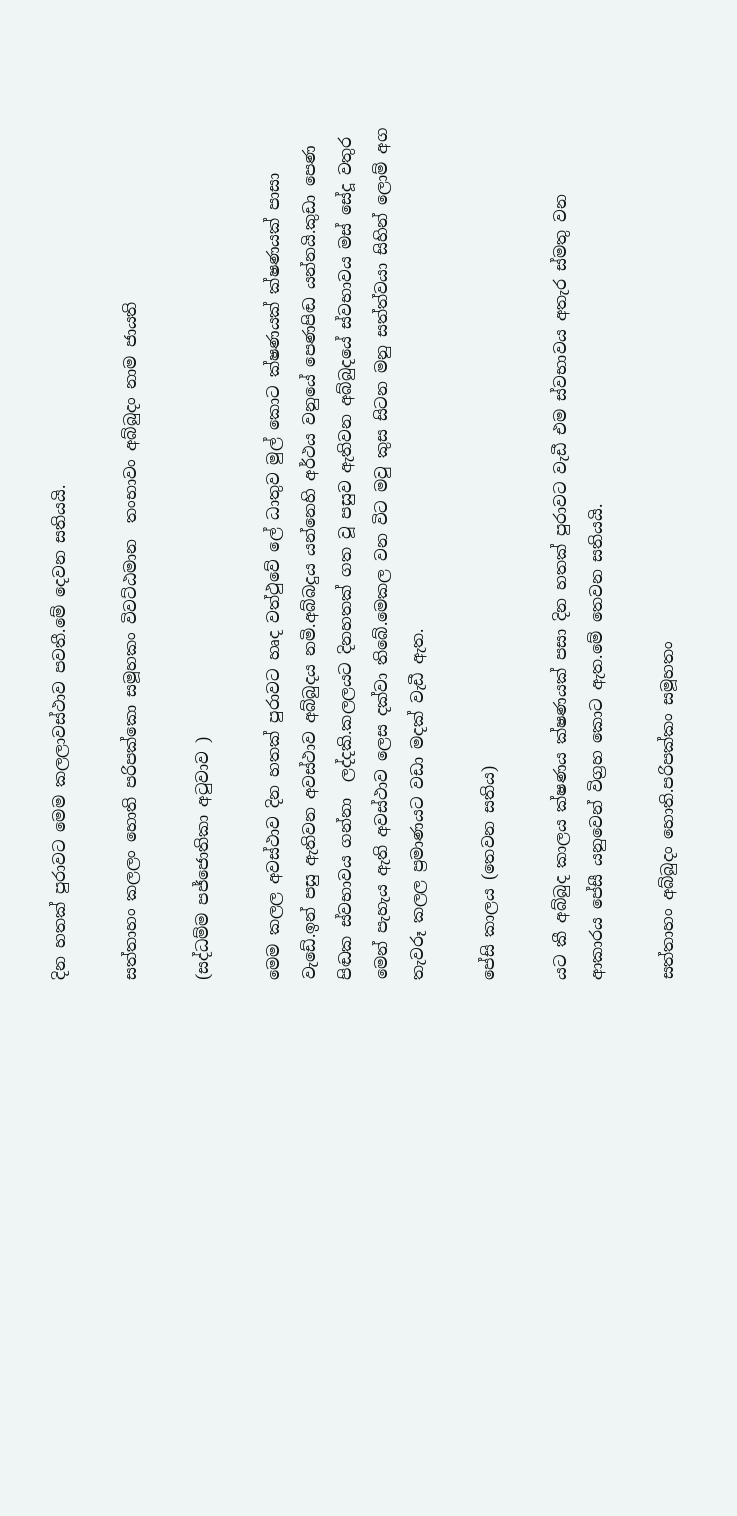දින හතක් පුරාවට මෙම කලලාවස්ථාව පවතී.මේ දෙවන සතියයි.

සත්තාහං කලලං හොති පරිපක්කො සමූහකං විවට්ඨමාන  තංභාවං අබ්බුදං නාම ජායති

(සද්ධම්ම පජ්ජොතිකා අටුවාව )

මෙම කලල අවස්ථාව දින හතක් පුරාවට හෘද වත්ථුවේ ලේ ධාතුව මුල් කොට ක්ෂණයක් ක්ෂණයක් පාසා  වැඩේ.ඉන් පසු ඇතිවන අවස්ථාව අබ්බුදය නමි.අබ්බදුය යන්නෙහි අර්ථය වනුයේ පෙණපිඬ යන්නයි.කුඩා පෙණ පිඬක ස්වභාවය ගන්නා  ලද්දකි.කලලයට දිනහතක් ගත වූ පසුව ඇතිවන අබ්බුදයේ ස්වභාවය මස් සේදූ වතුර මෙන් පැහැය ඇති අවස්ථාව ලෙස දක්වා තිබේ.මෙකල වන විට මවු කුස සිටන මනු සත්ත්වයා සිහින් ලොම් අග තැවරූ කලල ප්‍රමාණයට වඩා මදක් වැඩී ඇත.

පේසි කාලය (තෙවන සතිය)

යට කී අබ්බුද කාලය ක්ෂණය ක්ෂණයක් පසා දින හතක් පුරාවට වැඩී එම ස්වභාවය අතැර ස්මතු වන ආකාරය පේසී යනුවෙන් විග්‍රහ කොට ඇත.මේ තෙවන සතියයි.

සත්තාහං අබ්බුදං හොති.පරිපක්කං සමූහතං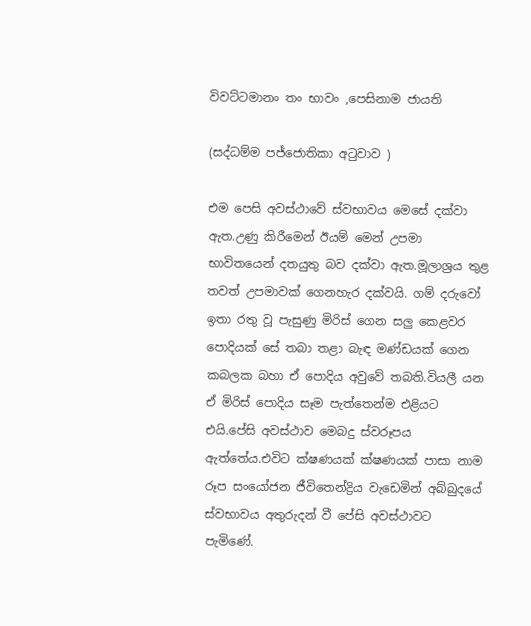විවට්ටමානං තං භාවං ,පෙසිනාම ජායති

(සද්ධම්ම පජ්ජොතිකා අටුවාව )

එම පෙසි අවස්ථාවේ ස්වභාවය මෙසේ දක්වා ඇත.උණු කිරීමෙන් ඊයම් මෙන් උපමා භාවිතයෙන් දතයුතු බව දක්වා ඇත.මූලාශ්‍රය තුළ තවත් උපමාවක් ගෙනහැර දක්වයි. ගම් දරුවෝ ඉතා රතු වූ පැසුණු මිරිස් ගෙන සලු කෙළවර පොදියක් සේ තබා තළා බැඳ මණ්ඩයක් ගෙන කබලක බහා ඒ පොදිය අවුවේ තබති.වියලී යන ඒ මිරිස් පොදිය සෑම පැත්තෙන්ම එළියට එයි.පේසි අවස්ථාව මෙබදු ස්වරූපය ඇත්තේය.එවිට ක්ෂණයක් ක්ෂණයක් පාසා නාම රූප සංයෝජන ජීවිතෙන්ද්‍රිය වැඩෙමින් අබ්බුදයේ ස්වභාවය අතුරුදන් වී පේසි අවස්ථාවට පැමිණේ.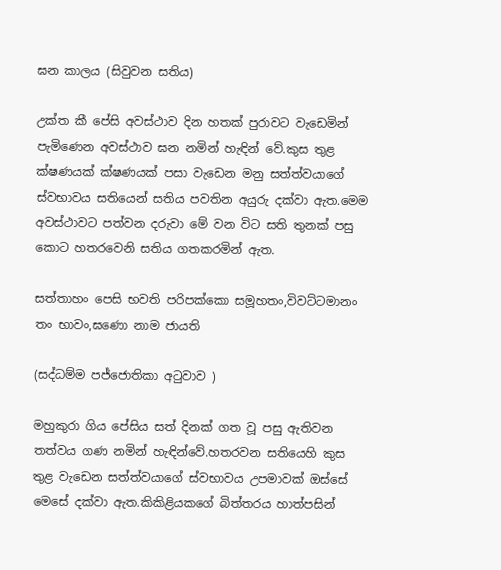ඝන කාලය (සිවුවන සතිය)

උක්ත කී පේසි අවස්ථාව දින හතක් පුරාවට වැඩෙමින් පැමිණෙන අවස්ථාව ඝන නමින් හැඳින් වේ.කුස තුළ ක්ෂණයක් ක්ෂණයක් පසා වැඩෙන මනු සත්ත්වයාගේ ස්වභාවය සතියෙන් සතිය පවතින අයුරු දක්වා ඇත.මෙම අවස්ථාවට පත්වන දරුවා මේ වන විට සති තුනක් පසු කොට හතරවෙනි සතිය ගතකරමින් ඇත.

සත්තාහං පෙසි භවති පරිපක්කො සමූහතං,විවට්ටමානං තං භාවං,ඝණො නාම ජායති

(සද්ධම්ම පජ්ජොතිකා අටුවාව )

මහුකුරා ගිය පේසිය සත් දිනක් ගත වූ පසු ඇතිවන තත්වය ගණ නමින් හැඳින්වේ.හතරවන සතියෙහි කුස තුළ වැඩෙන සත්ත්වයාගේ ස්වභාවය උපමාවක් ඔස්සේ මෙසේ දක්වා ඇත.කිකිළියකගේ බිත්තරය හාත්පසින්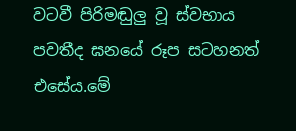වටවී පිරිමඬුලු වූ ස්වභාය පවතීද ඝනයේ රූප සටහනත් එසේය.මේ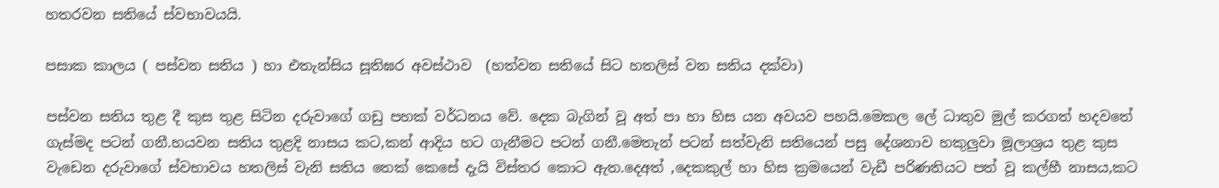හතරවන සතියේ ස්වභාවයයි.

පසාක කාලය ( පස්වන සතිය ) හා එතැන්සිය සූතිඝර අවස්ථාව  (හත්වන සතියේ සිට හතලිස් වන සතිය දක්වා)

පස්වන සතිය තුළ දී කුස තුළ සිටින දරුවාගේ ගඩු පහක් වර්ධනය වේ. දෙක බැගින් වූ අත් පා හා හිස යන අවයව පහයි.මෙකල ලේ ධාතුව මුල් කරගත් හදවතේ ගැස්මද පටන් ගනී.හයවන සතිය තුළදි නාසය කට,කන් ආදිය හට ගැනීමට පටන් ගනී.මෙතැන් පටන් සත්වැනි සතියෙන් පසු දේශනාව හකුලුවා මූලාශ්‍රය තුළ කුස වැඩෙන දරුවාගේ ස්වභාවය හතලිස් වැනි සතිය තෙක් කෙසේ දැයි විස්තර කොට ඇත.දෙඅත් ,දෙකකුල් හා හිස ක්‍රමයෙන් වැඩී පරිණතියට පත් වූ කල්හී නාසය,කට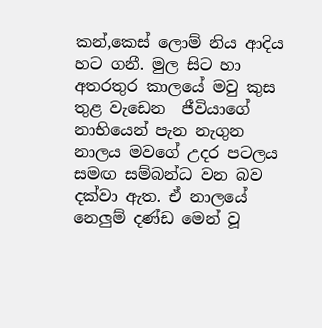කන්,කෙස් ලොම් නිය ආදිය හට ගනී. මුල සිට හා අතරතුර කාලයේ මවු කුස තුළ වැඩෙන  ජීවියාගේ නාභියෙන් පැන නැගුන නාලය මවගේ උදර පටලය සමඟ සම්බන්ධ වන බව දක්වා ඇත. ඒ නාලයේ නෙලුම් දණ්ඩ මෙන් වූ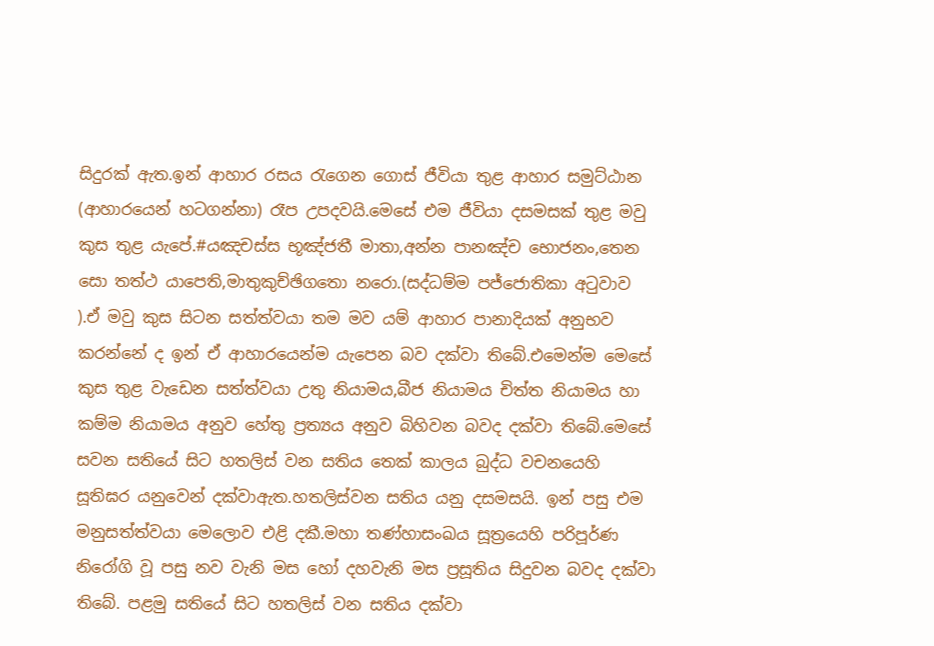සිදුරක් ඇත.ඉන් ආහාර රසය රැගෙන ගොස් ජීවියා තුළ ආහාර සමුට්ඨාන (ආහාරයෙන් හටගන්නා) රෑප උපදවයි.මෙසේ එම ජීවියා දසමසක් තුළ මවු කුස තුළ යැපේ.#යඤචස්ස භූඤ්ජතී මාතා,අන්න පානඤ්ච භොජනං,තෙන සො තත්ථ යාපෙති,මාතුකුච්ඡිගතො නරො.(සද්ධම්ම පජ්ජොතිකා අටුවාව ).ඒ මවු කුස සිටන සත්ත්වයා තම මව යම් ආහාර පානාදියක් අනුභව කරන්නේ ද ඉන් ඒ ආහාරයෙන්ම යැපෙන බව දක්වා තිබේ.එමෙන්ම මෙසේ කුස තුළ වැඩෙන සත්ත්වයා උතු නියාමය,බීජ නියාමය චිත්ත නියාමය හා කම්ම නියාමය අනුව හේතු ප්‍රත්‍යය අනුව බිහිවන බවද දක්වා තිබේ.මෙසේ සවන සතියේ සිට හතලිස් වන සතිය තෙක් කාලය බුද්ධ වචනයෙහි සූතිඝර යනුවෙන් දක්වාඇත.හතලිස්වන සතිය යනු දසමසයි. ඉන් පසු එම මනුසත්ත්වයා මෙලොව එළි දකී.මහා තණ්හාසංඛය සූත්‍රයෙහි පරිපූර්ණ නිරෝගි වූ පසු නව වැනි මස හෝ දහවැනි මස ප්‍රසූතිය සිදුවන බවද දක්වා තිබේ. පළමු සතියේ සිට හතලිස් වන සතිය දක්වා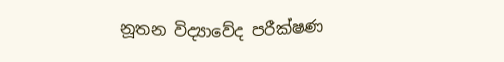නූතන විද්‍යාවේද පරීක්ෂණ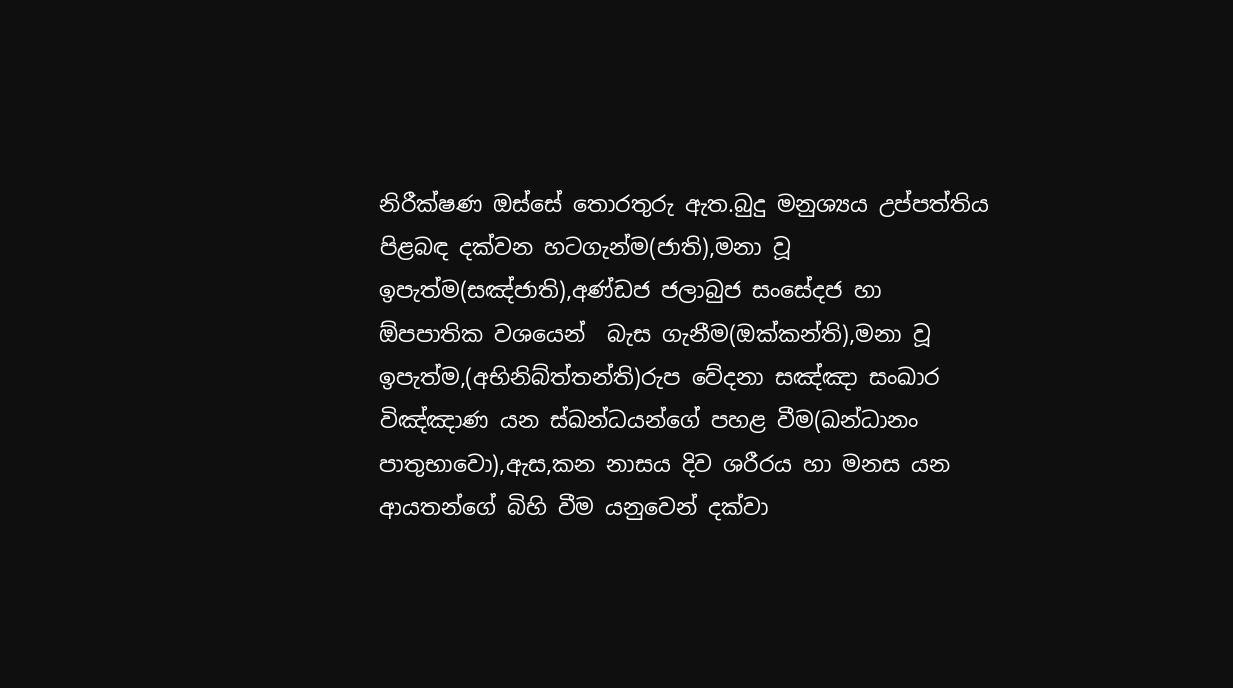නිරීක්ෂණ ඔස්සේ තොරතුරු ඇත.බුදු මනුශ්‍යය උප්පත්තිය පිළබඳ දක්වන හටගැන්ම(ජාති),මනා වූ ඉපැත්ම(සඤ්ජාති),අණ්ඩජ ජලාබුජ සංසේදජ හා ඕපපාතික වශයෙන්  බැස ගැනීම(ඔක්කන්ති),මනා වූ ඉපැත්ම,(අභිනිබ්ත්තන්ති)රුප වේදනා සඤ්ඤා සංඛාර විඤ්ඤාණ යන ස්ඛන්ධයන්ගේ පහළ වීම(ඛන්ධානං පාතුභාවො),ඇස,කන නාසය දිව ශරීරය හා මනස යන ආයතන්ගේ බිහි වීම යනුවෙන් දක්වා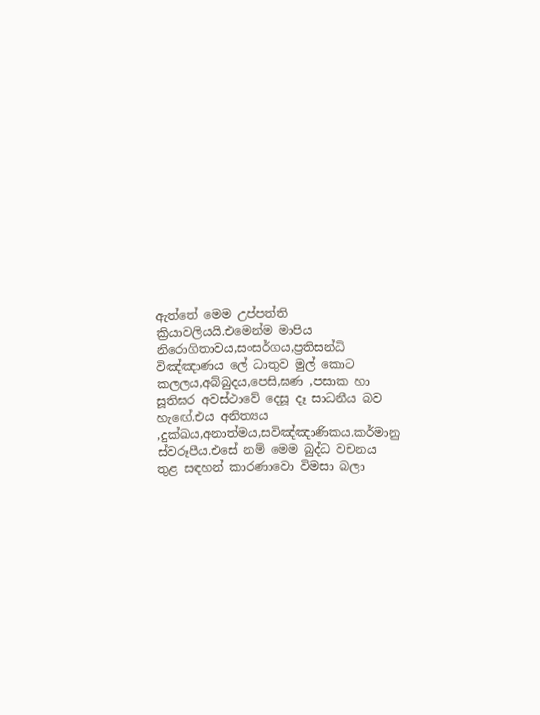ඇත්තේ මෙම උප්පත්ති ක්‍රියාවලියයි.එමෙන්ම මාපිය නිරොගිතාවය,සංසර්ගය,ප්‍රතිසන්ධි විඤ්ඤාණය ලේ ධාතුව මුල් කොට කලලය,අබ්බුදය,පෙසි,ඝණ ,පසාක හා සූතිඝර අවස්ථාවේ දෙසූ දෑ සාධනීය බව හැඟේ.එය අනිත්‍යය ,දුක්ඛය,අනාත්මය,සවිඤ්ඤාණිකය.කර්මානු ස්වරූපීය.එසේ නම් මෙම බුද්ධ වචනය තුළ සඳහන් කාරණාවො විමසා බලා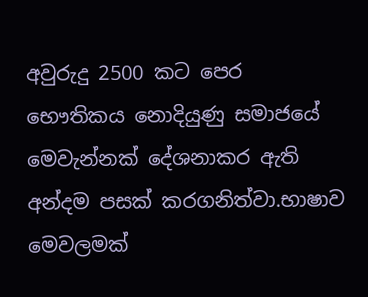අවුරුදු 2500 කට පෙර භෞතිකය නොදියුණු සමාජයේ මෙවැන්නක් දේශනාකර ඇති අන්දම පසක් කරගනිත්වා.භාෂාව මෙවලමක්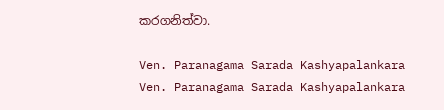කරගනිත්වා.

Ven. Paranagama Sarada Kashyapalankara
Ven. Paranagama Sarada Kashyapalankara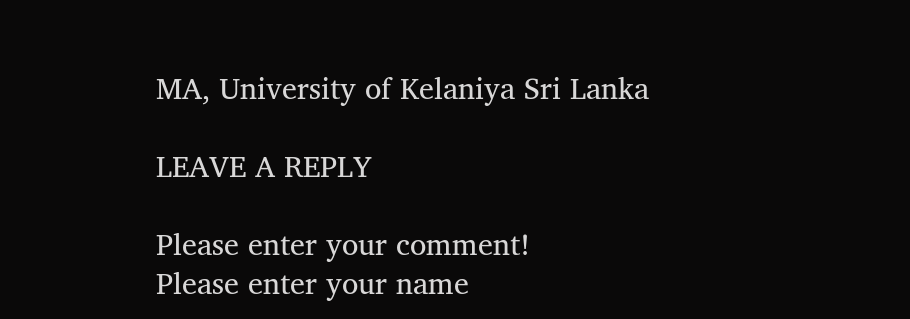MA, University of Kelaniya Sri Lanka

LEAVE A REPLY

Please enter your comment!
Please enter your name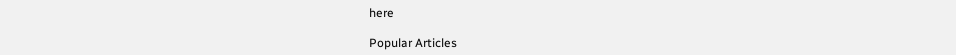here

Popular Articles